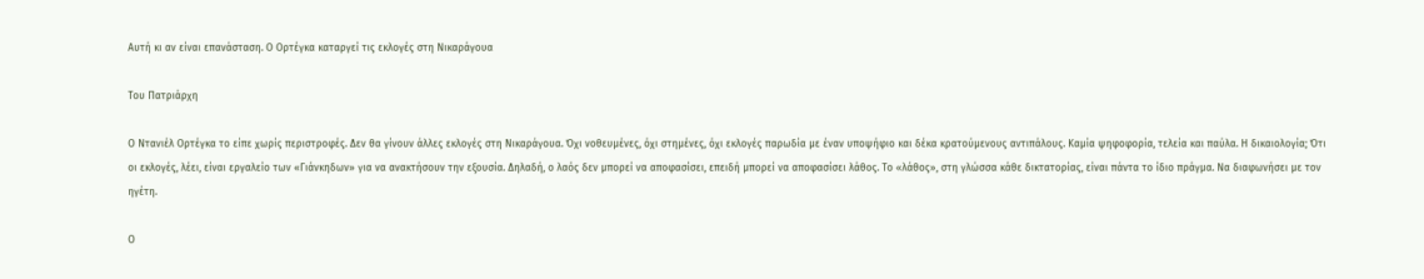Αυτή κι αν είναι επανάσταση. Ο Ορτέγκα καταργεί τις εκλογές στη Νικαράγουα

Του Πατριάρχη

Ο Ντανιέλ Ορτέγκα το είπε χωρίς περιστροφές. Δεν θα γίνουν άλλες εκλογές στη Νικαράγουα. Όχι νοθευμένες, όχι στημένες, όχι εκλογές παρωδία με έναν υποψήφιο και δέκα κρατούμενους αντιπάλους. Καμία ψηφοφορία, τελεία και παύλα. Η δικαιολογία; Ότι οι εκλογές, λέει, είναι εργαλείο των «Γιάνκηδων» για να ανακτήσουν την εξουσία. Δηλαδή, ο λαός δεν μπορεί να αποφασίσει, επειδή μπορεί να αποφασίσει λάθος. Το «λάθος», στη γλώσσα κάθε δικτατορίας, είναι πάντα το ίδιο πράγμα. Να διαφωνήσει με τον ηγέτη.

Ο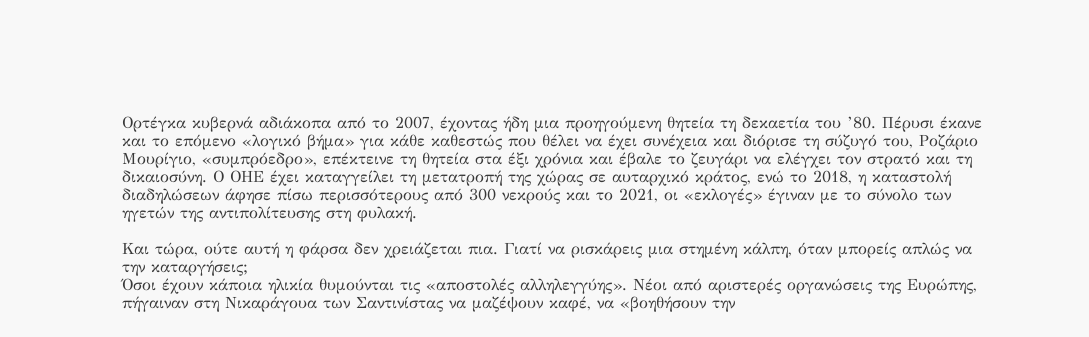Ορτέγκα κυβερνά αδιάκοπα από το 2007, έχοντας ήδη μια προηγούμενη θητεία τη δεκαετία του ’80. Πέρυσι έκανε και το επόμενο «λογικό βήμα» για κάθε καθεστώς που θέλει να έχει συνέχεια και διόρισε τη σύζυγό του, Ροζάριο Μουρίγιο, «συμπρόεδρο», επέκτεινε τη θητεία στα έξι χρόνια και έβαλε το ζευγάρι να ελέγχει τον στρατό και τη δικαιοσύνη. Ο ΟΗΕ έχει καταγγείλει τη μετατροπή της χώρας σε αυταρχικό κράτος, ενώ το 2018, η καταστολή διαδηλώσεων άφησε πίσω περισσότερους από 300 νεκρούς και το 2021, οι «εκλογές» έγιναν με το σύνολο των ηγετών της αντιπολίτευσης στη φυλακή.

Και τώρα, ούτε αυτή η φάρσα δεν χρειάζεται πια. Γιατί να ρισκάρεις μια στημένη κάλπη, όταν μπορείς απλώς να την καταργήσεις;
Όσοι έχουν κάποια ηλικία θυμούνται τις «αποστολές αλληλεγγύης». Νέοι από αριστερές οργανώσεις της Ευρώπης, πήγαιναν στη Νικαράγουα των Σαντινίστας να μαζέψουν καφέ, να «βοηθήσουν την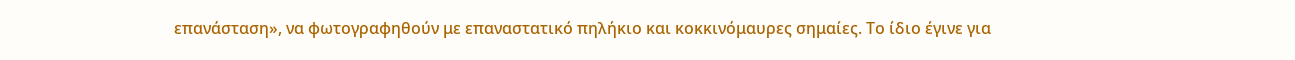επανάσταση», να φωτογραφηθούν με επαναστατικό πηλήκιο και κοκκινόμαυρες σημαίες. Το ίδιο έγινε για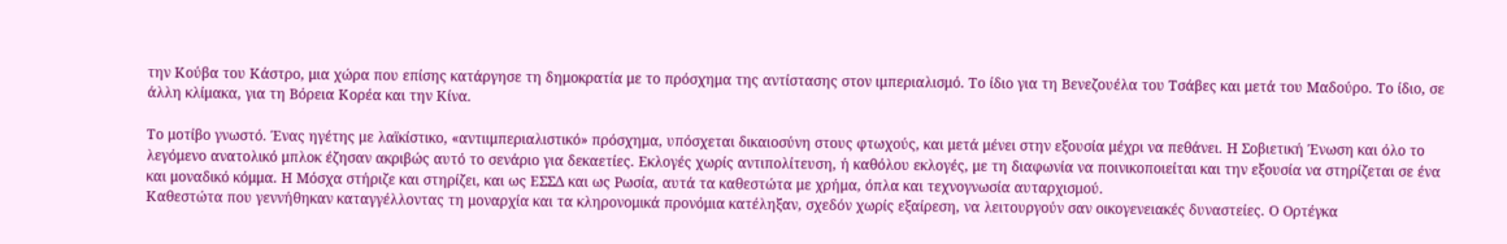την Κούβα του Κάστρο, μια χώρα που επίσης κατάργησε τη δημοκρατία με το πρόσχημα της αντίστασης στον ιμπεριαλισμό. Το ίδιο για τη Βενεζουέλα του Τσάβες και μετά του Μαδούρο. Το ίδιο, σε άλλη κλίμακα, για τη Βόρεια Κορέα και την Κίνα.

Το μοτίβο γνωστό. Ένας ηγέτης με λαϊκίστικο, «αντιιμπεριαλιστικό» πρόσχημα, υπόσχεται δικαιοσύνη στους φτωχούς, και μετά μένει στην εξουσία μέχρι να πεθάνει. Η Σοβιετική Ένωση και όλο το λεγόμενο ανατολικό μπλοκ έζησαν ακριβώς αυτό το σενάριο για δεκαετίες. Εκλογές χωρίς αντιπολίτευση, ή καθόλου εκλογές, με τη διαφωνία να ποινικοποιείται και την εξουσία να στηρίζεται σε ένα και μοναδικό κόμμα. Η Μόσχα στήριζε και στηρίζει, και ως ΕΣΣΔ και ως Ρωσία, αυτά τα καθεστώτα με χρήμα, όπλα και τεχνογνωσία αυταρχισμού.
Καθεστώτα που γεννήθηκαν καταγγέλλοντας τη μοναρχία και τα κληρονομικά προνόμια κατέληξαν, σχεδόν χωρίς εξαίρεση, να λειτουργούν σαν οικογενειακές δυναστείες. Ο Ορτέγκα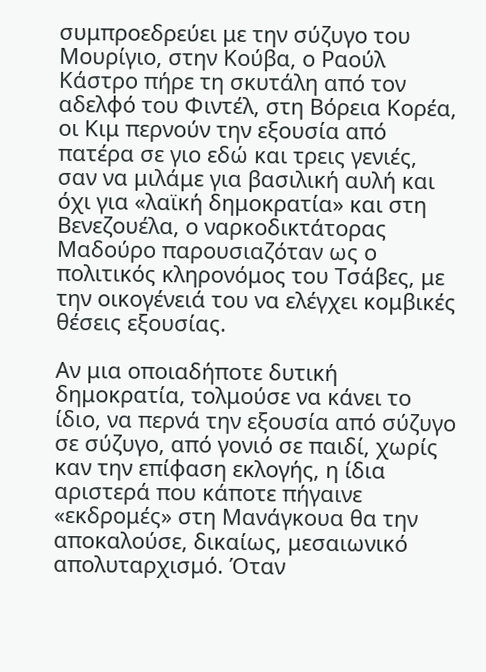συμπροεδρεύει με την σύζυγο του Μουρίγιο, στην Κούβα, ο Ραούλ Κάστρο πήρε τη σκυτάλη από τον αδελφό του Φιντέλ, στη Βόρεια Κορέα, οι Κιμ περνούν την εξουσία από πατέρα σε γιο εδώ και τρεις γενιές, σαν να μιλάμε για βασιλική αυλή και όχι για «λαϊκή δημοκρατία» και στη Βενεζουέλα, ο ναρκοδικτάτορας Μαδούρο παρουσιαζόταν ως ο πολιτικός κληρονόμος του Τσάβες, με την οικογένειά του να ελέγχει κομβικές θέσεις εξουσίας.

Αν μια οποιαδήποτε δυτική δημοκρατία, τολμούσε να κάνει το ίδιο, να περνά την εξουσία από σύζυγο σε σύζυγο, από γονιό σε παιδί, χωρίς καν την επίφαση εκλογής, η ίδια αριστερά που κάποτε πήγαινε «εκδρομές» στη Μανάγκουα θα την αποκαλούσε, δικαίως, μεσαιωνικό απολυταρχισμό. Όταν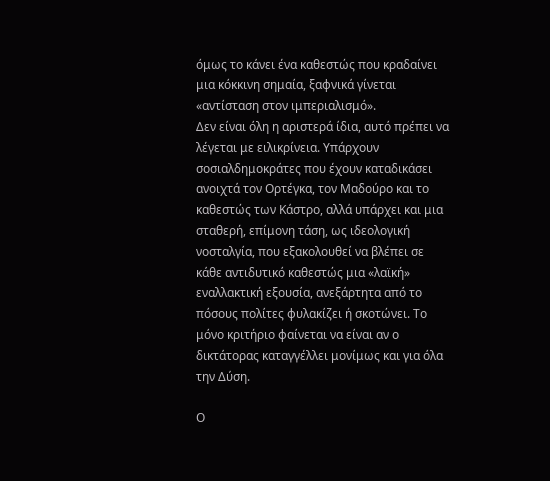όμως το κάνει ένα καθεστώς που κραδαίνει μια κόκκινη σημαία, ξαφνικά γίνεται «αντίσταση στον ιμπεριαλισμό».
Δεν είναι όλη η αριστερά ίδια, αυτό πρέπει να λέγεται με ειλικρίνεια. Υπάρχουν σοσιαλδημοκράτες που έχουν καταδικάσει ανοιχτά τον Ορτέγκα, τον Μαδούρο και το καθεστώς των Κάστρο, αλλά υπάρχει και μια σταθερή, επίμονη τάση, ως ιδεολογική νοσταλγία, που εξακολουθεί να βλέπει σε κάθε αντιδυτικό καθεστώς μια «λαϊκή» εναλλακτική εξουσία, ανεξάρτητα από το πόσους πολίτες φυλακίζει ή σκοτώνει. Το μόνο κριτήριο φαίνεται να είναι αν ο δικτάτορας καταγγέλλει μονίμως και για όλα την Δύση.

Ο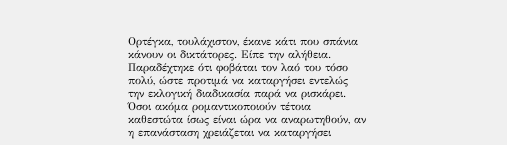Ορτέγκα, τουλάχιστον, έκανε κάτι που σπάνια κάνουν οι δικτάτορες. Είπε την αλήθεια. Παραδέχτηκε ότι φοβάται τον λαό του τόσο πολύ, ώστε προτιμά να καταργήσει εντελώς την εκλογική διαδικασία παρά να ρισκάρει. Όσοι ακόμα ρομαντικοποιούν τέτοια καθεστώτα ίσως είναι ώρα να αναρωτηθούν, αν η επανάσταση χρειάζεται να καταργήσει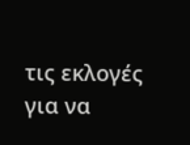τις εκλογές για να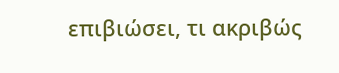επιβιώσει, τι ακριβώς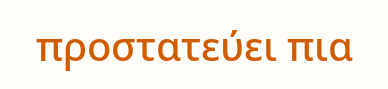προστατεύει πια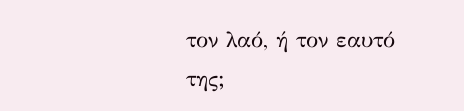τον λαό, ή τον εαυτό της;